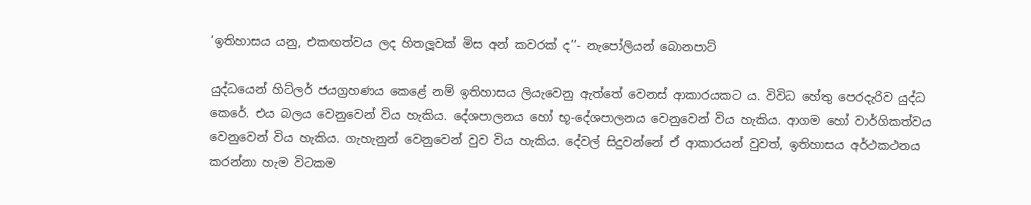‘ඉතිහාසය යනු, එකඟත්වය ලද හිතලූවක් මිස අන් කවරක් ද’’- නැපෝලියන් බොනපාට්

යුද්ධයෙන් හිට්ලර් ජයග්‍රහණය කෙළේ නම් ඉතිහාසය ලියැවෙනු ඇත්තේ වෙනස් ආකාරයකට ය. විවිධ හේතු පෙරදැරිව යුද්ධ කෙරේ. එය බලය වෙනුවෙන් විය හැකිය. දේශපාලනය හෝ භූ-දේශපාලනය වෙනුවෙන් විය හැකිය. ආගම හෝ වාර්ගිකත්වය වෙනුවෙන් විය හැකිය. ගැහැනුන් වෙනුවෙන් වුව විය හැකිය. දේවල් සිදුවන්නේ ඒ ආකාරයන් වුවත්, ඉතිහාසය අර්ථකථනය කරන්නා හැම විටකම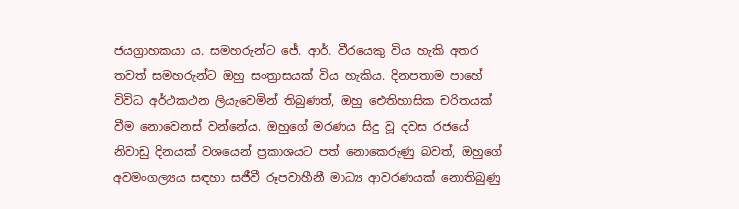ජයග්‍රාහකයා ය. සමහරුන්ට ජේ. ආර්. වීරයෙකු විය හැකි අතර තවත් සමහරුන්ට ඔහු සංත්‍රාසයක් විය හැකිය. දිනපතාම පාහේ විවිධ අර්ථකථන ලියැවෙමින් තිබුණත්, ඔහු ඓතිහාසික චරිතයක් වීම නොවෙනස් වන්නේය. ඔහුගේ මරණය සිදු වූ දවස රජයේ නිවාඩු දිනයක් වශයෙන් ප්‍රකාශයට පත් නොකෙරුණු බවත්, ඔහුගේ අවමංගල්‍යය සඳහා සජීවී රූපවාහීනී මාධ්‍ය ආවරණයක් නොතිබුණු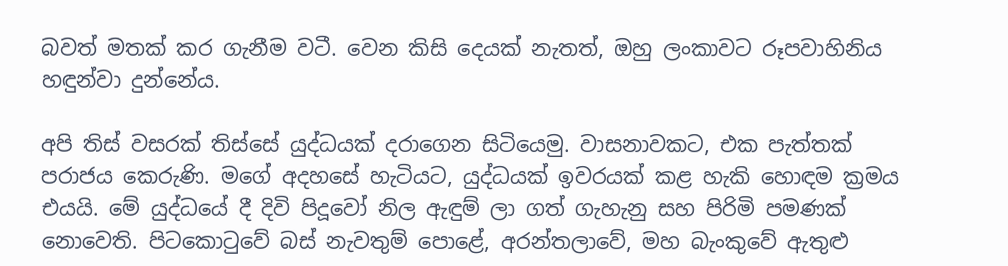බවත් මතක් කර ගැනීම වටී. වෙන කිසි දෙයක් නැතත්, ඔහු ලංකාවට රූපවාහිනිය හඳුන්වා දුන්නේය.

අපි තිස් වසරක් තිස්සේ යුද්ධයක් දරාගෙන සිටියෙමු. වාසනාවකට, එක පැත්තක් පරාජය කෙරුණි. මගේ අදහසේ හැටියට, යුද්ධයක් ඉවරයක් කළ හැකි හොඳම ක්‍රමය එයයි. මේ යුද්ධයේ දී දිවි පිදූවෝ නිල ඇඳුම් ලා ගත් ගැහැනු සහ පිරිමි පමණක් නොවෙති. පිටකොටුවේ බස් නැවතුම් පොළේ, අරන්තලාවේ, මහ බැංකුවේ ඇතුළු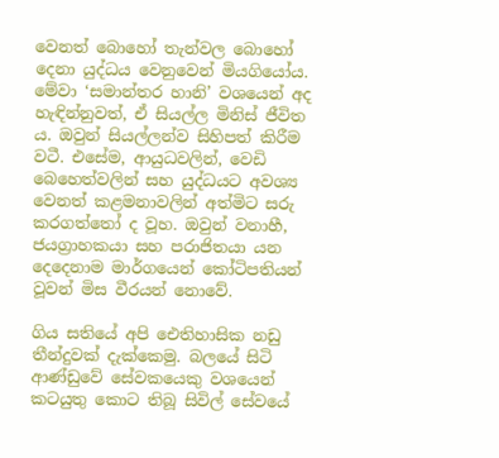වෙනත් බොහෝ තැන්වල බොහෝ දෙනා යුද්ධය වෙනුවෙන් මියගියෝය. මේවා ‘සමාන්තර හානි’ වශයෙන් අද හැඳින්නුවත්, ඒ සියල්ල මිනිස් ජීවිත ය. ඔවුන් සියල්ලන්ව සිහිපත් කිරීම වටී. එසේම, ආයුධවලින්, වෙඩි බෙහෙත්වලින් සහ යුද්ධයට අවශ්‍ය වෙනත් කළමනාවලින් අත්මිට සරු කරගත්තෝ ද වූහ. ඔවුන් වනාහී, ජයග්‍රාහකයා සහ පරාජිතයා යන දෙදෙනාම මාර්ගයෙන් කෝටිපතියන් වූවන් මිස වීරයන් නොවේ.

ගිය සතියේ අපි ඓතිහාසික නඩු තීන්දුවක් දැක්කෙමු. බලයේ සිටි ආණ්ඩුවේ සේවකයෙකු වශයෙන් කටයුතු කොට තිබූ සිවිල් සේවයේ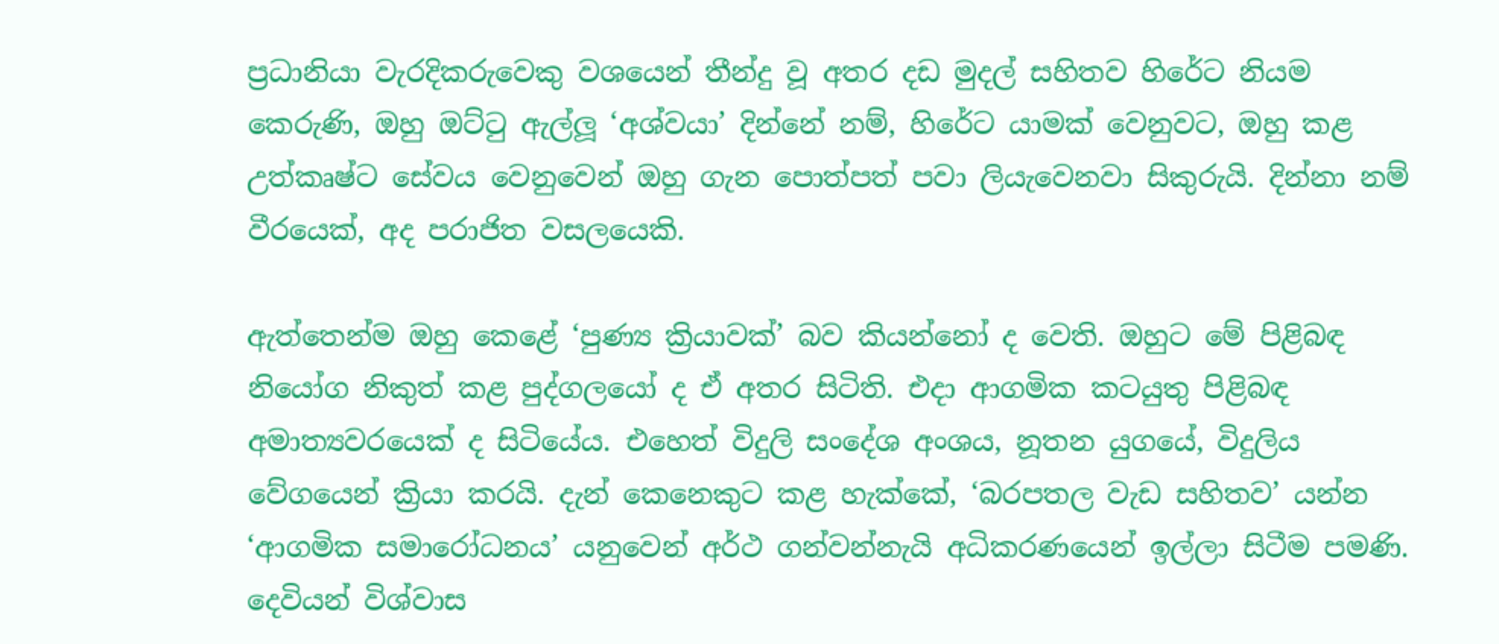ප්‍රධානියා වැරදිකරුවෙකු වශයෙන් තීන්දු වූ අතර දඩ මුදල් සහිතව හිරේට නියම කෙරුණි, ඔහු ඔට්ටු ඇල්ලූ ‘අශ්වයා’ දින්නේ නම්, හිරේට යාමක් වෙනුවට, ඔහු කළ උත්කෘෂ්ට සේවය වෙනුවෙන් ඔහු ගැන පොත්පත් පවා ලියැවෙනවා සිකුරුයි. දින්නා නම් වීරයෙක්, අද පරාජිත වසලයෙකි.

ඇත්තෙන්ම ඔහු කෙළේ ‘පුණ්‍ය ක්‍රියාවක්’ බව කියන්නෝ ද වෙති. ඔහුට මේ පිළිබඳ නියෝග නිකුත් කළ පුද්ගලයෝ ද ඒ අතර සිටිති. එදා ආගමික කටයුතු පිළිබඳ අමාත්‍යවරයෙක් ද සිටියේය. එහෙත් විදුලි සංදේශ අංශය, නූතන යුගයේ, විදුලිය වේගයෙන් ක්‍රියා කරයි. දැන් කෙනෙකුට කළ හැක්කේ, ‘බරපතල වැඩ සහිතව’ යන්න ‘ආගමික සමාරෝධනය’ යනුවෙන් අර්ථ ගන්වන්නැයි අධිකරණයෙන් ඉල්ලා සිටීම පමණි. දෙවියන් විශ්වාස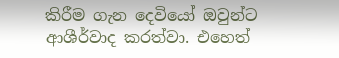කිරීම ගැන දෙවියෝ ඔවුන්ට ආශීර්වාද කරත්වා. එහෙත්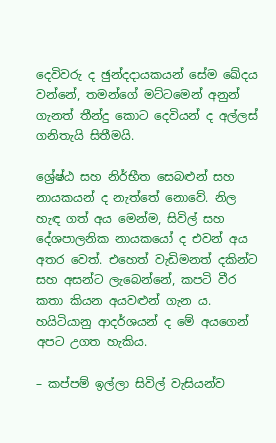දෙවිවරු ද ඡුන්දදායකයන් සේම ඛේදය වන්නේ, තමන්ගේ මට්ටමෙන් අනුන් ගැනත් තීන්දු කොට දෙවියන් ද අල්ලස් ගනිතැයි සිතීමයි.

ශ්‍රේෂ්ඨ සහ නිර්භීත සෙබළුන් සහ නායකයන් ද නැත්තේ නොවේ. නිල හැඳ ගත් අය මෙන්ම, සිවිල් සහ දේශපාලනික නායකයෝ ද එවන් අය අතර වෙත්. එහෙත් වැඩිමනත් දකින්ට සහ අසන්ට ලැබෙන්නේ, කපටි වීර කතා කියන අයවළුන් ගැන ය. හයිටියානු ආදර්ශයන් ද මේ අයගෙන් අපට උගත හැකිය.

– කප්පම් ඉල්ලා සිවිල් වැසියන්ව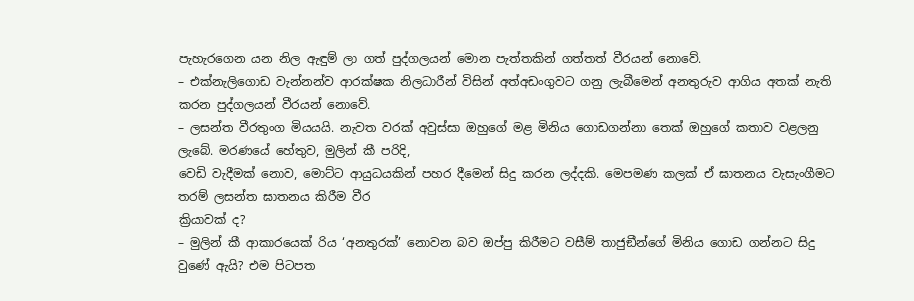පැහැරගෙන යන නිල ඇඳුම් ලා ගත් පුද්ගලයන් මොන පැත්තකින් ගත්තත් වීරයන් නොවේ.
– එක්නැලිගොඩ වැන්නන්ව ආරක්ෂක නිලධාරීන් විසින් අත්අඩංගුවට ගනු ලැබීමෙන් අනතුරුව ආගිය අතක් නැති කරන පුද්ගලයන් වීරයන් නොවේ.
– ලසන්ත වීරතුංග මියයයි. නැවත වරක් අවුස්සා ඔහුගේ මළ මිනිය ගොඩගන්නා තෙක් ඔහුගේ කතාව වළලනු ලැබේ. මරණයේ හේතුව, මුලින් කී පරිදි,
වෙඩි වැදීමක් නොව, මොට්ට ආයුධයකින් පහර දීමෙන් සිදු කරන ලද්දකි. මෙපමණ කලක් ඒ ඝාතනය වැසැංගීමට තරම් ලසන්ත ඝාතනය කිරීම වීර
ක්‍රියාවක් ද?
– මුලින් කී ආකාරයෙක් රිය ‘අනතුරක්’ නොවන බව ඔප්පු කිරීමට වසීම් තාජුඞීන්ගේ මිනිය ගොඩ ගන්නට සිදු වුණේ ඇයි? එම පිටපත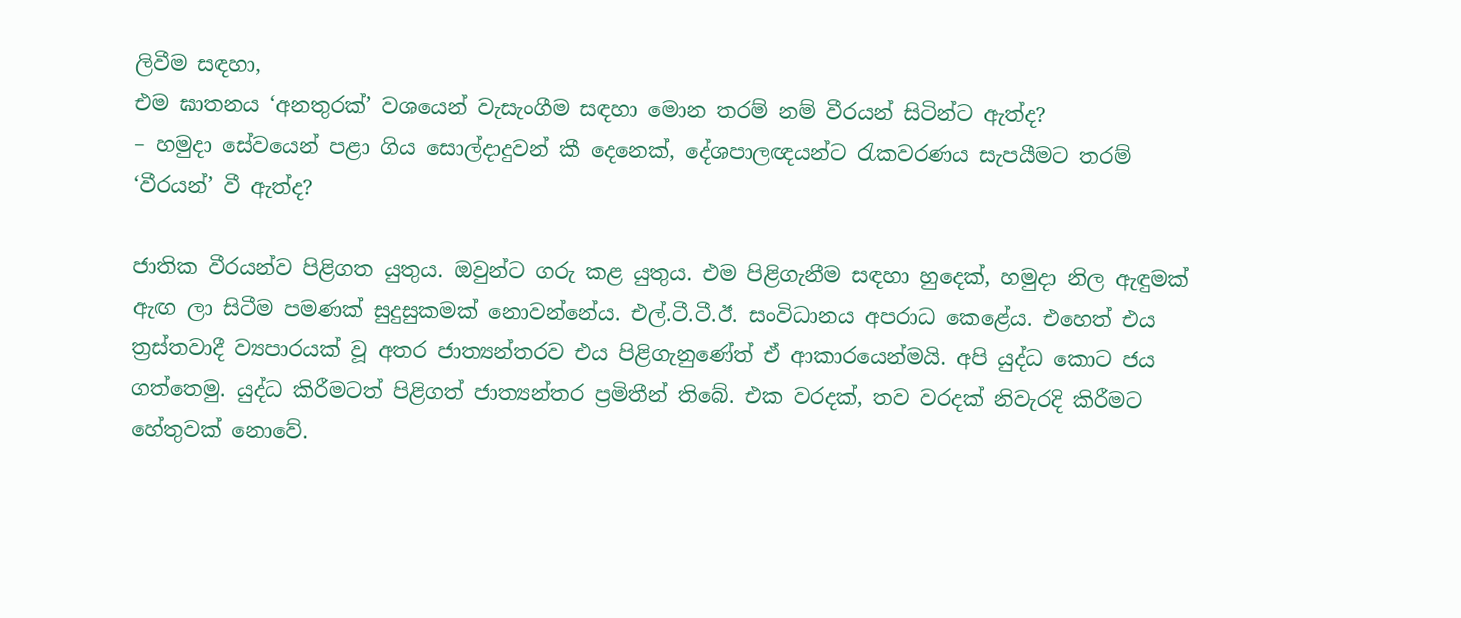ලිවීම සඳහා,
එම ඝාතනය ‘අනතුරක්’ වශයෙන් වැසැංගීම සඳහා මොන තරම් නම් වීරයන් සිටින්ට ඇත්ද?
– හමුදා සේවයෙන් පළා ගිය සොල්දාදුවන් කී දෙනෙක්, දේශපාලඥයන්ට රැකවරණය සැපයීමට තරම් ‘වීරයන්’ වී ඇත්ද?

ජාතික වීරයන්ව පිළිගත යුතුය. ඔවුන්ට ගරු කළ යුතුය. එම පිළිගැනීම සඳහා හුදෙක්, හමුදා නිල ඇඳුමක් ඇඟ ලා සිටීම පමණක් සුදුසුකමක් නොවන්නේය. එල්.ටී.ටී.ඊ. සංවිධානය අපරාධ කෙළේය. එහෙත් එය ත්‍රස්තවාදී ව්‍යපාරයක් වූ අතර ජාත්‍යන්තරව එය පිළිගැනුණේත් ඒ ආකාරයෙන්මයි. අපි යුද්ධ කොට ජය ගත්තෙමු. යුද්ධ කිරීමටත් පිළිගත් ජාත්‍යන්තර ප්‍රමිතීන් තිබේ. එක වරදක්, තව වරදක් නිවැරදි කිරීමට හේතුවක් නොවේ.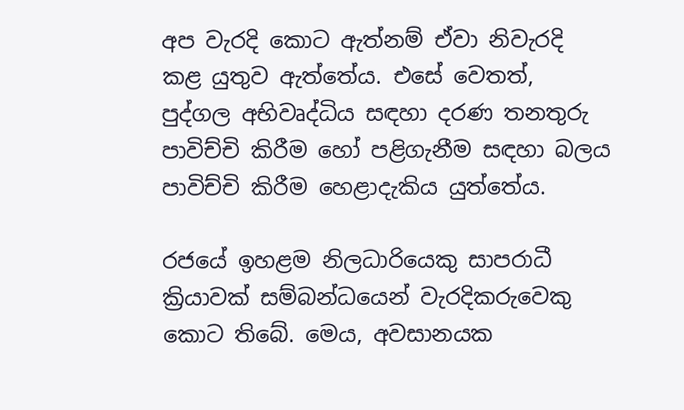අප වැරදි කොට ඇත්නම් ඒවා නිවැරදි කළ යුතුව ඇත්තේය. එසේ වෙතත්, පුද්ගල අභිවෘද්ධිය සඳහා දරණ තනතුරු පාවිච්චි කිරීම හෝ පළිගැනීම සඳහා බලය පාවිච්චි කිරීම හෙළාදැකිය යුත්තේය.

රජයේ ඉහළම නිලධාරියෙකු සාපරාධී ක්‍රියාවක් සම්බන්ධයෙන් වැරදිකරුවෙකු කොට තිබේ. මෙය, අවසානයක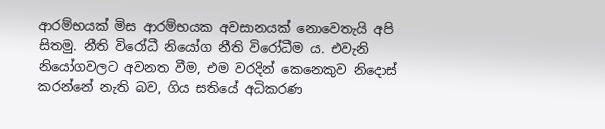ආරම්භයක් මිස ආරම්භයක අවසානයක් නොවෙතැයි අපි සිතමු. නීති විරෝධී නියෝග නීති විරෝධීම ය. එවැනි නියෝගවලට අවනත වීම, එම වරදින් කෙනෙකුව නිදොස් කරන්නේ නැති බව, ගිය සතියේ අධිකරණ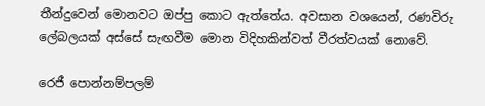තීන්දුවෙන් මොනවට ඔප්පු කොට ඇත්තේය. අවසාන වශයෙන්, රණවිරු ලේබලයක් අස්සේ සැඟවීම මොන විදිහකින්වත් වීරත්වයක් නොවේ.

රෙජී පොන්නම්පලම්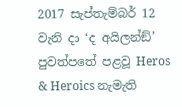2017 සැප්තැම්බර් 12 වැනි දා ‘ද අයිලන්ඞ්’ පුවත්පතේ පළවූ Heros & Heroics නැමැති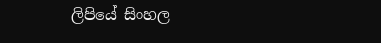ලිපියේ සිංහල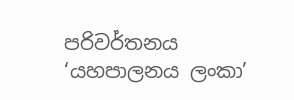පරිවර්තනය ‘යහපාලනය ලංකා’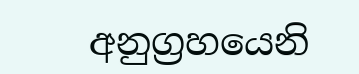අනුග්‍රහයෙනි